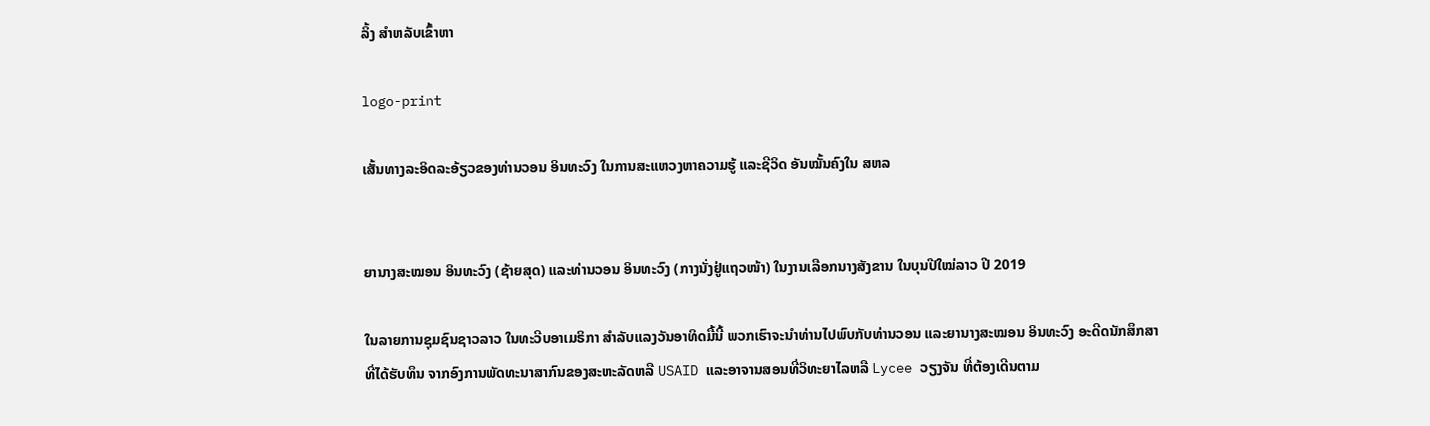ລິ້ງ ສຳຫລັບເຂົ້າຫາ

logo-print

ເສັ້ນທາງລະອິດລະອ້ຽວຂອງທ່ານວອນ ອິນທະວົງ ໃນການສະແຫວງຫາຄວາມຮູ້ ແລະຊີວິດ ອັນໝັ້ນຄົງໃນ ສຫລ


ຍານາງສະໝອນ ອິນທະວົງ (ຊ້າຍສຸດ) ແລະທ່ານວອນ ອິນທະວົງ (ກາງນັ່ງຢູ່ແຖວໜ້າ) ໃນງານເລືອກນາງສັງຂານ ໃນບຸນປີໃໝ່ລາວ ປີ 2019

ໃນລາຍການຊຸມຊົນຊາວລາວ ໃນທະວີບອາເມຣິກາ ສຳລັບແລງວັນອາທິດມື້ນີ້ ພວກເຮົາຈະນຳທ່ານໄປພົບກັບທ່ານວອນ ແລະຍານາງສະໝອນ ອິນທະວົງ ອະດີດນັກສຶກສາ ທີ່ໄດ້ຮັບທຶນ ຈາກອົງການພັດທະນາສາກົນຂອງສະຫະລັດຫລື USAID ແລະອາຈານສອນທີ່ວິທະຍາໄລຫລື Lycee ວຽງຈັນ ທີ່ຕ້ອງເດີນຕາມ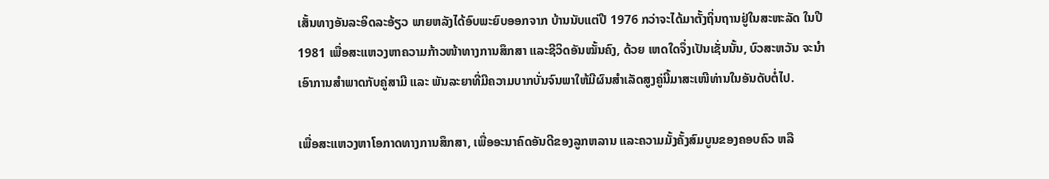ເສັ້ນທາງອັນລະອິດລະອ້ຽວ ພາຍຫລັງໄດ້ອົບພະຍົບອອກຈາກ ບ້ານນັບແຕ່ປີ 1976 ກວ່າຈະໄດ້ມາຕັ້ງຖິ່ນຖານຢູ່ໃນສະຫະລັດ ໃນປີ 1981 ເພື່ອສະແຫວງຫາຄວາມກ້າວໜ້າທາງການສຶກສາ ແລະຊີວິດອັນໝັ້ນຄົງ, ດ້ວຍ ເຫດໃດຈຶ່ງເປັນເຊັ່ນນັ້ນ, ບົວສະຫວັນ ຈະນໍາເອົາການສໍາພາດກັບຄູ່ສາມີ ແລະ ພັນລະຍາທີ່ມີຄວາມບາກບັ່ນຈົນພາໃຫ້ມີຜົນສໍາເລັດສູງຄູ່ນີ້ມາສະເໜີທ່ານໃນອັນດັບຕໍ່ໄປ.

ເພື່ອສະແຫວງຫາໂອກາດທາງການສຶກສາ, ເພື່ອອະນາຄົດອັນດີຂອງລູກຫລານ ແລະຄວາມມັ້ງຄັ້ງສົມບູນຂອງຄອບຄົວ ຫລື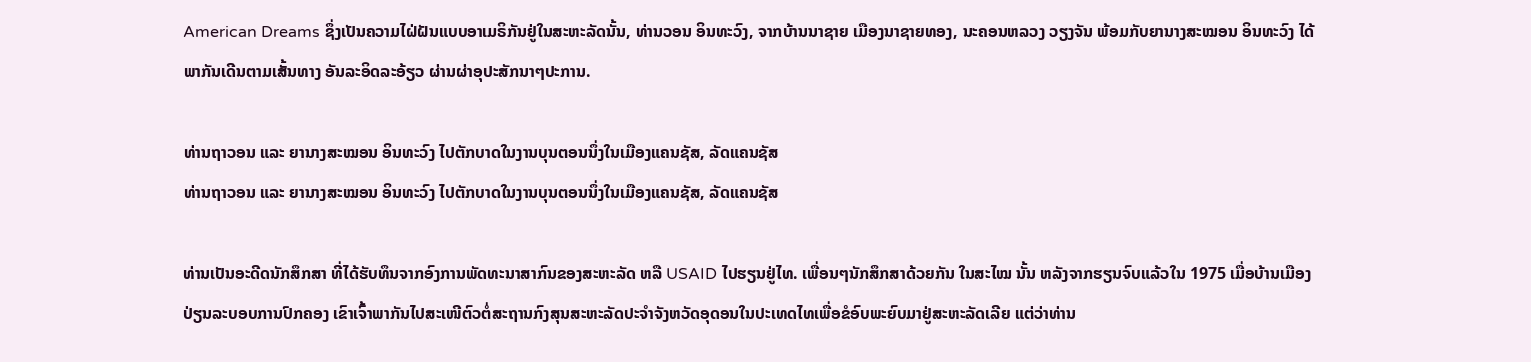American Dreams ຊຶ່ງເປັນຄວາມໄຝ່ຝັນແບບອາເມຣິກັນຢູ່ໃນສະຫະລັດນັ້ນ, ທ່ານວອນ ອິນທະວົງ, ຈາກບ້ານນາຊາຍ ເມືອງນາຊາຍທອງ, ນະຄອນຫລວງ ວຽງຈັນ ພ້ອມກັບຍານາງສະໝອນ ອິນທະວົງ ໄດ້ພາກັນເດີນຕາມເສັ້ນທາງ ອັນລະອິດລະອ້ຽວ ຜ່ານຜ່າອຸປະສັກນາໆປະການ.

ທ່ານຖາວອນ ແລະ ຍານາງສະໝອນ ອິນທະວົງ ໄປຕັກບາດໃນງານບຸນຕອນນຶ່ງໃນເມືອງແຄນຊັສ, ລັດແຄນຊັສ
ທ່ານຖາວອນ ແລະ ຍານາງສະໝອນ ອິນທະວົງ ໄປຕັກບາດໃນງານບຸນຕອນນຶ່ງໃນເມືອງແຄນຊັສ, ລັດແຄນຊັສ

ທ່ານເປັນອະດີດນັກສຶກສາ ທີ່ໄດ້ຮັບທຶນຈາກອົງການພັດທະນາສາກົນຂອງສະຫະລັດ ຫລື USAID ໄປຮຽນຢູ່ໄທ. ເພື່ອນໆນັກສຶກສາດ້ວຍກັນ ໃນສະໄໝ ນັ້ນ ຫລັງຈາກຮຽນຈົບແລ້ວໃນ 1975 ເມື່ອບ້ານເມືອງປ່ຽນລະບອບການປົກຄອງ ເຂົາເຈົ້າພາກັນໄປສະເໜີຕົວຕໍ່ສະຖານກົງສຸນສະຫະລັດປະຈໍາຈັງຫວັດອຸດອນໃນປະເທດໄທເພື່ອຂໍອົບພະຍົບມາຢູ່ສະຫະລັດເລີຍ ແຕ່ວ່າທ່ານ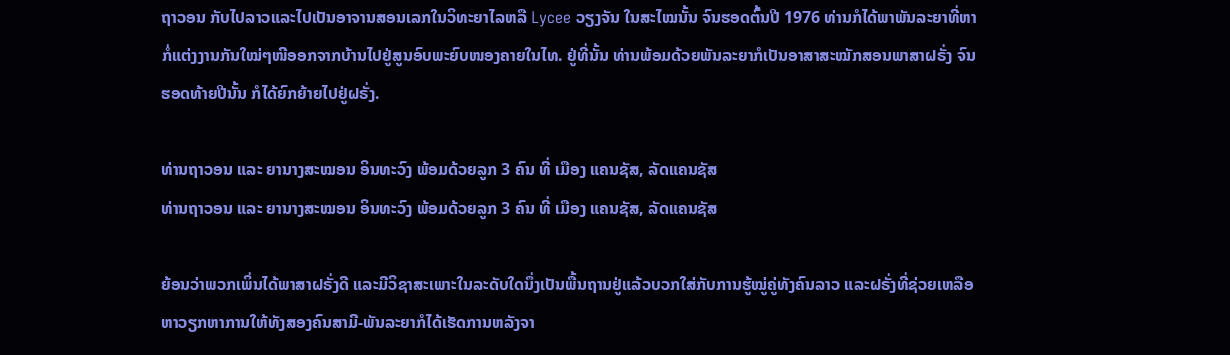ຖາວອນ ກັບໄປລາວແລະໄປເປັນອາຈານສອນເລກໃນວິທະຍາໄລຫລື Lycee ວຽງຈັນ ໃນສະໄໝນັ້ນ ຈົນຮອດຕົ້ນປີ 1976 ທ່ານກໍໄດ້ພາພັນລະຍາທີ່ຫາກໍ່ແຕ່ງງານກັນໃໝ່ໆໜີອອກຈາກບ້ານໄປຢູ່ສູນອົບພະຍົບໜອງຄາຍໃນໄທ. ຢູ່ທີ່ນັ້ນ ທ່ານພ້ອມດ້ວຍພັນລະຍາກໍເປັນອາສາສະໝັກສອນພາສາຝຣັ່ງ ຈົນຮອດທ້າຍປີນັ້ນ ກໍໄດ້ຍົກຍ້າຍໄປຢູ່ຝຣັ່ງ.

ທ່ານຖາວອນ ແລະ ຍານາງສະໝອນ ອິນທະວົງ ພ້ອມດ້ວຍລູກ 3 ຄົນ ທີ່ ເມືອງ ແຄນຊັສ, ລັດແຄນຊັສ
ທ່ານຖາວອນ ແລະ ຍານາງສະໝອນ ອິນທະວົງ ພ້ອມດ້ວຍລູກ 3 ຄົນ ທີ່ ເມືອງ ແຄນຊັສ, ລັດແຄນຊັສ

ຍ້ອນວ່າພວກເພິ່ນໄດ້ພາສາຝຣັ່ງດີ ແລະມີວິຊາສະເພາະໃນລະດັບໃດນຶ່ງເປັນພື້ນຖານຢູ່ແລ້ວບວກໃສ່ກັບການຮູ້ໝູ່ຄູ່ທັງຄົນລາວ ແລະຝຣັ່ງທີ່ຊ່ວຍເຫລືອຫາວຽກຫາການໃຫ້ທັງສອງຄົນສາມີ-ພັນລະຍາກໍໄດ້ເຮັດການຫລັງຈາ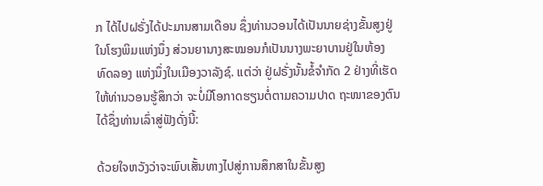ກ ໄດ້ໄປຝຣັ່ງໄດ້ປະມານສາມເດືອນ ຊຶ່ງທ່ານວອນໄດ້ເປັນນາຍຊ່າງຂັ້ນສູງຢູ່ໃນໂຮງພິມແຫ່ງນຶ່ງ ສ່ວນຍານາງສະໝອນກໍເປັນນາງພະຍາບານຢູ່ໃນຫ້ອງທົດລອງ ແຫ່ງນຶ່ງໃນເມືອງວາລັງຊ໌. ແຕ່ວ່າ ຢູ່ຝຣັ່ງນັ້ນຂໍ້ຈໍາກັດ 2 ຢ່າງທີ່ເຮັດໃຫ້ທ່ານວອນຮູ້ສຶກວ່າ ຈະບໍ່ມີໂອກາດຮຽນຕໍ່ຕາມຄວາມປາດ ຖະໜາຂອງຕົນໄດ້ຊຶ່ງທ່ານເລົ່າສູ່ຟັງດັ່ງນີ້:

ດ້ວຍໃຈຫວັງວ່າຈະພົບເສັ້ນທາງໄປສູ່ການສຶກສາໃນຂັ້ນສູງ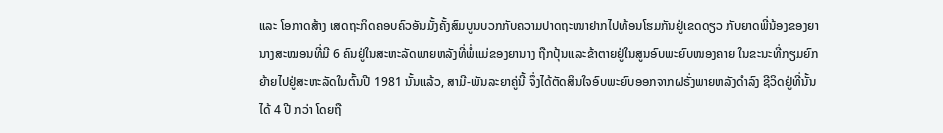ແລະ ໂອກາດສ້າງ ເສດຖະກິດຄອບຄົວອັນມັ້ງຄັ້ງສົມບູນບວກກັບຄວາມປາດຖະໜາຢາກໄປທ້ອນໂຮມກັນຢູ່ເຂດດຽວ ກັບຍາດພີ່ນ້ອງຂອງຍາ ນາງສະໝອນທີ່ມີ 6 ຄົນຢູ່ໃນສະຫະລັດພາຍຫລັງທີ່ພໍ່ແມ່ຂອງຍານາງ ຖືກປຸ້ນແລະຂ້າຕາຍຢູ່ໃນສູນອົບພະຍົບໜອງຄາຍ ໃນຂະນະທີ່ກຽມຍົກຍ້າຍໄປຢູ່ສະຫະລັດໃນຕົ້ນປີ 1981 ນັ້ນແລ້ວ, ສາມີ-ພັນລະຍາຄູ່ນີ້ ຈຶ່ງໄດ້ຕັດສິນໃຈອົບພະຍົບອອກຈາກຝຣັ່ງພາຍຫລັງດໍາລົງ ຊີວິດຢູ່ທີ່ນັ້ນໄດ້ 4 ປີ ກວ່າ ໂດຍຖື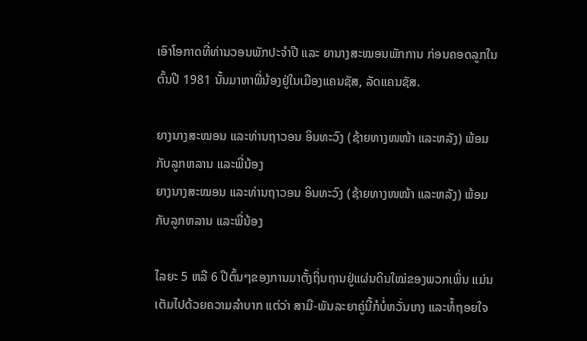ເອົາໂອກາດທີ່ທ່ານວອນພັກປະຈໍາປີ ແລະ ຍານາງສະໝອນພັກການ ກ່ອນຄອດລູກໃນຕົ້ນປີ 1981 ນັ້ນມາຫາພີ່ນ້ອງຢູ່ໃນເມືອງແຄນຊັສ, ລັດແຄນຊັສ.

ຍາງນາງສະໝອນ ແລະທ່ານຖາວອນ ອິນທະວົງ (ຊ້າຍທາງໜໜ້າ ແລະຫລັງ) ພ້ອມກັບລູກຫລານ ແລະພີ່ນ້ອງ
ຍາງນາງສະໝອນ ແລະທ່ານຖາວອນ ອິນທະວົງ (ຊ້າຍທາງໜໜ້າ ແລະຫລັງ) ພ້ອມກັບລູກຫລານ ແລະພີ່ນ້ອງ

ໄລຍະ 5 ຫລື 6 ປີຕົ້ນໆຂອງການມາຕັ້ງຖິ່ນຖານຢູ່ແຜ່ນດິນໃໝ່ຂອງພວກເພິ່ນ ແມ່ນເຕັມໄປດ້ວຍຄວາມລໍາບາກ ແຕ່ວ່າ ສາມີ-ພັນລະຍາຄູ່ນີ້ກໍບໍ່ຫວັ່ນເກງ ແລະທໍ້ຖອຍໃຈ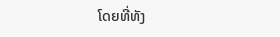ໂດຍທີ່ທັງ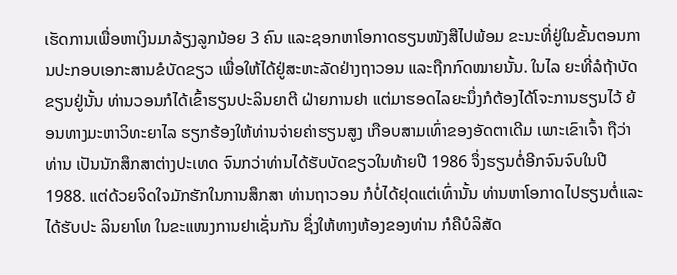ເຮັດການເພື່ອຫາເງິນມາລ້ຽງລູກນ້ອຍ 3 ຄົນ ແລະຊອກຫາໂອກາດຮຽນໜັງສືໄປພ້ອມ ຂະນະທີ່ຢູ່ໃນຂັ້ນຕອນການປະກອບເອກະສານຂໍບັດຂຽວ ເພື່ອໃຫ້ໄດ້ຢູ່ສະຫະລັດຢ່າງຖາວອນ ແລະຖືກກົດໝາຍນັ້ນ. ໃນໄລ ຍະທີ່ລໍຖ້າບັດຂຽນຢູ່ນັ້ນ ທ່ານວອນກໍໄດ້ເຂົ້າຮຽນປະລິນຍາຕີ ຝ່າຍການຢາ ແຕ່ມາຮອດໄລຍະນຶ່ງກໍຕ້ອງໄດ້ໂຈະການຮຽນໄວ້ ຍ້ອນທາງມະຫາວິທະຍາໄລ ຮຽກຮ້ອງໃຫ້ທ່ານຈ່າຍຄ່າຮຽນສູງ ເກືອບສາມເທົ່າຂອງອັດຕາເດີມ ເພາະເຂົາເຈົ້າ ຖືວ່າທ່ານ ເປັນນັກສຶກສາຕ່າງປະເທດ ຈົນກວ່າທ່ານໄດ້ຮັບບັດຂຽວໃນທ້າຍປີ 1986 ຈຶ່ງຮຽນຕໍ່ອີກຈົນຈົບໃນປີ 1988. ແຕ່ດ້ວຍຈິດໃຈມັກຮັກໃນການສຶກສາ ທ່ານຖາວອນ ກໍບໍ່ໄດ້ຢຸດແຕ່ເທົ່ານັ້ນ ທ່ານຫາໂອກາດໄປຮຽນຕໍ່ແລະໄດ້ຮັບປະ ລິນຍາໂທ ໃນຂະແໜງການຢາເຊັ່ນກັນ ຊຶ່ງໃຫ້ທາງຫ້ອງຂອງທ່ານ ກໍຄືບໍລິສັດ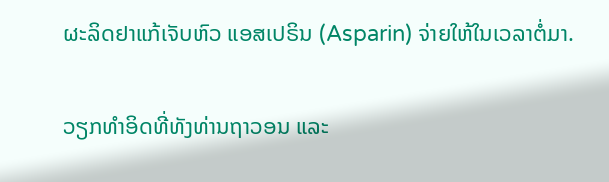ຜະລິດຢາແກ້ເຈັບຫົວ ແອສເປຣິນ (Asparin) ຈ່າຍໃຫ້ໃນເວລາຕໍ່ມາ.

ວຽກທຳອິດທີ່ທັງທ່ານຖາວອນ ແລະ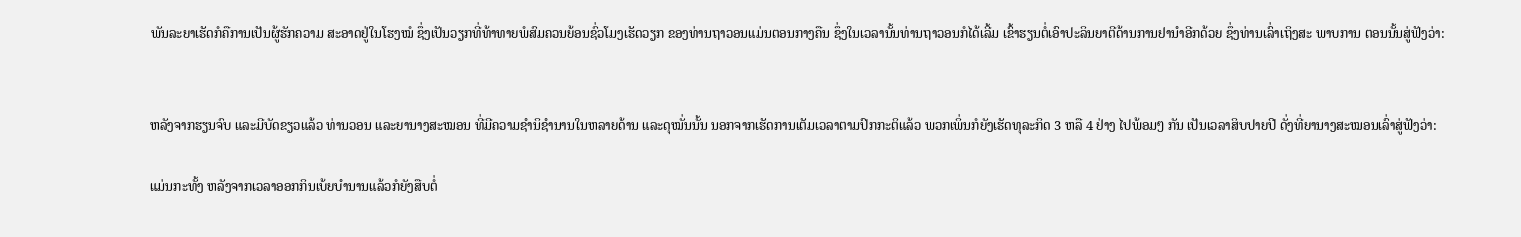ພັນລະຍາເຮັດກໍຄືການເປັນຜູ້ຮັກຄວາມ ສະອາດຢູ່ໃນໂຮງໝໍ ຊຶ່ງເປັນວຽກທີ່ທ້າທາຍພໍສົມຄວນຍ້ອນຊົ່ວໂມງເຮັດວຽກ ຂອງທ່ານຖາວອນແມ່ນຕອນກາງຄືນ ຊຶ່ງໃນເວລານັ້ນທ່ານຖາວອນກໍໄດ້ເລີ້ມ ເຂົ້າຮຽນຕໍ່ເອົາປະລິນຍາຕີດ້ານການຢານໍາອີກດ້ວຍ ຊຶ່ງທ່ານເລົ່າເຖິງສະ ພາບການ ຕອນນັ້ນສູ່ຟັງວ່າ:


ຫລັງຈາກຮຽນຈົບ ແລະມີບັດຂຽວແລ້ວ ທ່ານວອນ ແລະຍານາງສະໝອນ ທີ່ມີຄວາມຊໍານິຊໍານານໃນຫລາຍດ້ານ ແລະດຸໝັ່ນນັ້ນ ນອກຈາກເຮັດການເຕັມເວລາຕາມປົກກະຕິແລ້ວ ພວກເພິ່ນກໍຍັງເຮັດທຸລະກິດ 3 ຫລື 4 ຢ່າງ ໄປພ້ອມໆ ກັນ ເປັນເວລາສິບປາຍປີ ດັ່ງທີ່ຍານາງສະໝອນເລົ່າສູ່ຟັງວ່າ:

ແມ່ນກະທັ້ງ ຫລັງຈາກເວລາອອກກິນເບ້ຍບໍານານແລ້ວກໍຍັງສືບຕໍ່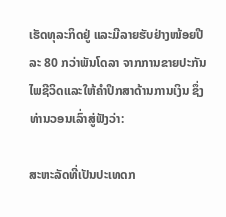ເຮັດທຸລະກິດຢູ່ ແລະມີລາຍຮັບຢ່າງໜ້ອຍປີລະ 80 ກວ່າພັນໂດລາ ຈາກການຂາຍປະກັນ ໄພຊີວິດແລະໃຫ້ຄໍາປຶກສາດ້ານການເງິນ ຊຶ່ງທ່ານວອນເລົ່າສູ່ຟັງວ່າ:

ສະຫະລັດທີ່ເປັນປະເທດກ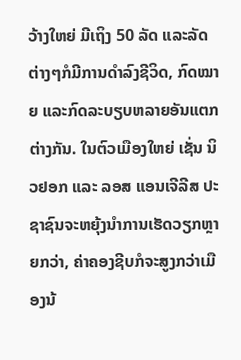ວ້າງໃຫຍ່ ມີເຖິງ 50 ລັດ ແລະລັດຕ່າງໆກໍມີການດຳລົງຊີວິດ, ກົດໝາຍ ແລະກົດລະບຽບຫລາຍອັນແຕກຕ່າງກັນ. ໃນຕົວເມືອງໃຫຍ່ ເຊັ່ນ ນິວຢອກ ແລະ ລອສ ແອນເຈີລີສ ປະຊາຊົນຈະຫຍຸ້ງນຳການເຮັດວຽກຫຼາຍກວ່າ, ຄ່າຄອງຊີບກໍຈະສູງກວ່າເມືອງນ້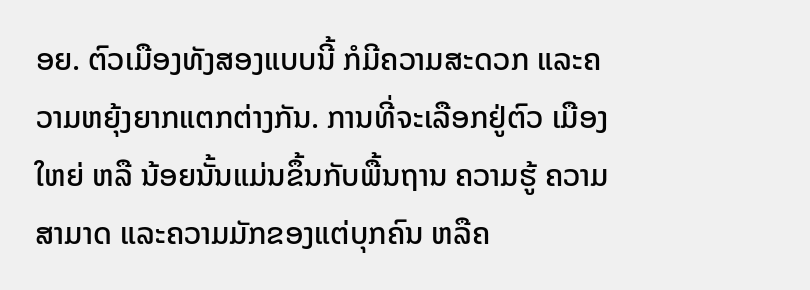ອຍ. ຕົວເມືອງທັງສອງແບບນີ້ ກໍມີຄວາມສະດວກ ແລະຄວາມຫຍຸ້ງຍາກແຕກຕ່າງກັນ. ການທີ່ຈະເລືອກຢູ່ຕົວ ເມືອງໃຫຍ່ ຫລື ນ້ອຍນັ້ນແມ່ນຂຶ້ນກັບພື້ນຖານ ຄວາມຮູ້ ຄວາມສາມາດ ແລະຄວາມມັກຂອງແຕ່ບຸກຄົນ ຫລືຄ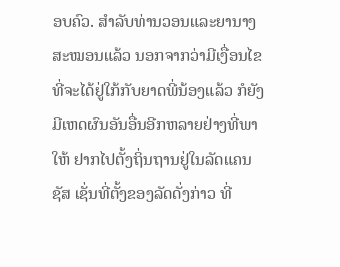ອບຄົວ. ສໍາລັບທ່ານວອນແລະຍານາງສະໝອນແລ້ວ ນອກຈາກວ່າມີເງື່ອນໄຂ ທີ່ຈະໄດ້ຢູ່ໃກ້ກັບຍາດພີ່ນ້ອງແລ້ວ ກໍຍັງມີເຫດຜົນອັນອື່ນອີກຫລາຍຢ່າງທີ່ພາໃຫ້ ຢາກໄປຕັ້ງຖິ່ນຖານຢູ່ໃນລັດແຄນຊັສ ເຊັ່ນທີ່ຕັ້ງຂອງລັດດັ່ງກ່າວ ທີ່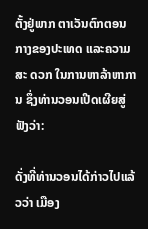ຕັ້ງຢູ່ພາກ ຕາເວັນຕົກຕອນກາງຂອງປະເທດ ແລະຄວາມສະ ດວກ ໃນການຫາລ້າຫາການ ຊຶ່ງທ່ານວອນເປີດເຜີຍສູ່ຟັງວ່າ:

ດັ່ງທີ່ທ່ານວອນໄດ້ກ່າວໄປແລ້ວວ່າ ເມືອງ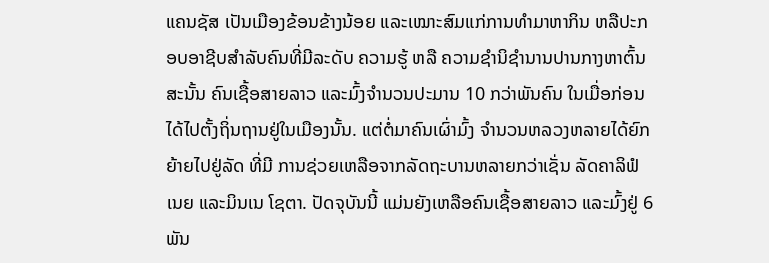ແຄນຊັສ ເປັນເມືອງຂ້ອນຂ້າງນ້ອຍ ແລະເໝາະສົມແກ່ການທໍາມາຫາກິນ ຫລືປະກອບອາຊີບສໍາລັບຄົນທີ່ມີລະດັບ ຄວາມຮູ້ ຫລື ຄວາມຊໍານິຊໍານານປານກາງຫາຕົ້ນ ສະນັ້ນ ຄົນເຊື້ອສາຍລາວ ແລະມົ້ງຈໍານວນປະມານ 10 ກວ່າພັນຄົນ ໃນເມື່ອກ່ອນໄດ້ໄປຕັ້ງຖິ່ນຖານຢູ່ໃນເມືອງນັ້ນ. ແຕ່ຕໍ່ມາຄົນເຜົ່າມົ້ງ ຈໍານວນຫລວງຫລາຍໄດ້ຍົກຍ້າຍໄປຢູ່ລັດ ທີ່ມີ ການຊ່ວຍເຫລືອຈາກລັດຖະບານຫລາຍກວ່າເຊັ່ນ ລັດຄາລິຟໍເນຍ ແລະມິນເນ ໂຊຕາ. ປັດຈຸບັນນີ້ ແມ່ນຍັງເຫລືອຄົນເຊື້ອສາຍລາວ ແລະມົ້ງຢູ່ 6 ພັນ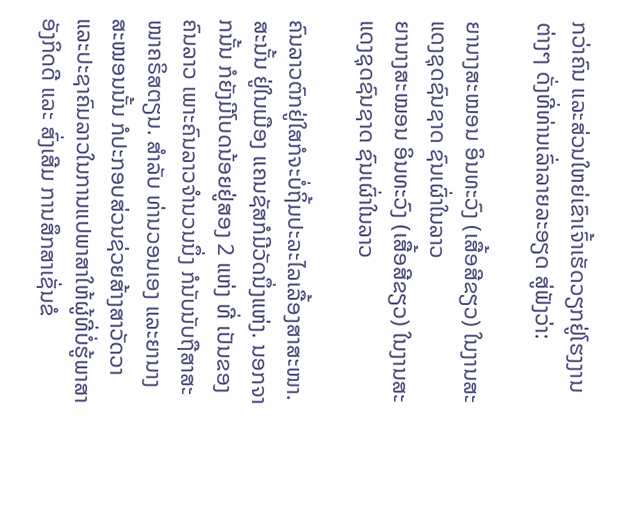ກວ່າຄົນ ແລະສ່ວນໃຫຍ່ເຂົາເຈົ້າເຮັດວຽກຢູ່ໂຮງງານຕ່າງໆ ດັ່ງທີ່ທ່ານເລົ່າລາຍລະອຽດ ສູ່ຟັງວ່າ:

ຍານາງສະໝອນ ອິນທະວົງ (ເສື້ອສີຂຽວ) ໃນງານສະແດງຊຸດຊົນຊາດ ຊົນເຜົ່າໃນລາວ
ຍານາງສະໝອນ ອິນທະວົງ (ເສື້ອສີຂຽວ) ໃນງານສະແດງຊຸດຊົນຊາດ ຊົນເຜົ່າໃນລາວ

ຄົນລາວຕົກຢູ່ໃສກໍຈະບໍ່ຖິ້ມປະລະໄລເລື້ອງສາສະໜາ. ສະນັ້ນ ຢູ່ໃນເມືອງ ແຄນຊັສກໍມີວັດນຶ່ງແຫ່ງ. ນອກຈາກນັ້ນ ກໍຍັງມີໂບດນ້ອຍຢູ່ສອງ 2 ແຫ່ງ ທີ່ ເປັນຂອງຄົນລາວ ເພາະຄົນລາວຈໍານວນນຶ່ງ ກໍນັບນັບຖືສາສະໜາຄຣິສຕຽນ. ສໍາລັບ ທ່ານວອນເອງ ແລະຍານາງສະໝອນນັ້ນ ກໍປະກອບສ່ວນຊ່ວຍສ້າງສາວັດວາ ແລະປະຊາຄົມລາວໃນການແປພາສາໃຫ້ຜູ້ທີ່ບໍ່ຮູ້ພາສາອັງກິດດີ ແລະ ສົ່ງເສີມ ການສຶກສາເຊັ່ນຂໍ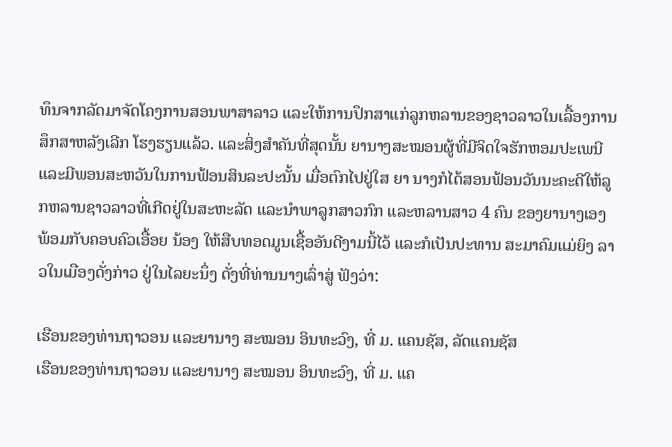ທຶນຈາກລັດມາຈັດໂຄງການສອນພາສາລາວ ແລະໃຫ້ການປຶກສາແກ່ລູກຫລານຂອງຊາວລາວໃນເລື້ອງການສຶກສາຫລັງເລີກ ໂຮງຮຽນແລ້ວ. ແລະສິ່ງສໍາຄັນທີ່ສຸດນັ້ນ ຍານາງສະໝອນຜູ້ທີ່ມີຈິດໃຈຮັກຫອມປະເພນີ ແລະມີພອນສະຫວັນໃນການຟ້ອນສິນລະປະນັ້ນ ເມື່ອຕົກໄປຢູ່ໃສ ຍາ ນາງກໍໄດ້ສອນຟ້ອນວັນນະຄະດີໃຫ້ລູກຫລານຊາວລາວທີ່ເກີດຢູ່ໃນສະຫະລັດ ແລະນໍາພາລູກສາວກົກ ແລະຫລານສາວ 4 ຄົນ ຂອງຍານາງເອງ ພ້ອມກັບຄອບຄົວເອື້ອຍ ນ້ອງ ໃຫ້ສືບທອດມູນເຊື້ອອັນດີງາມນີ້ໄວ້ ແລະກໍເປັນປະທານ ສະມາຄົມແມ່ຍິງ ລາວໃນເມືອງດັ່ງກ່າວ ຢູ່ໃນໄລຍະນຶ່ງ ດັ່ງທີ່ທ່ານນາງເລົ່າສູ່ ຟັງວ່າ:

ເຮືອນຂອງທ່ານຖາວອນ ແລະຍານາງ ສະໝອນ ອິນທະວົງ, ທີ່ ມ. ແຄນຊັສ, ລັດແຄນຊັສ
ເຮືອນຂອງທ່ານຖາວອນ ແລະຍານາງ ສະໝອນ ອິນທະວົງ, ທີ່ ມ. ແຄ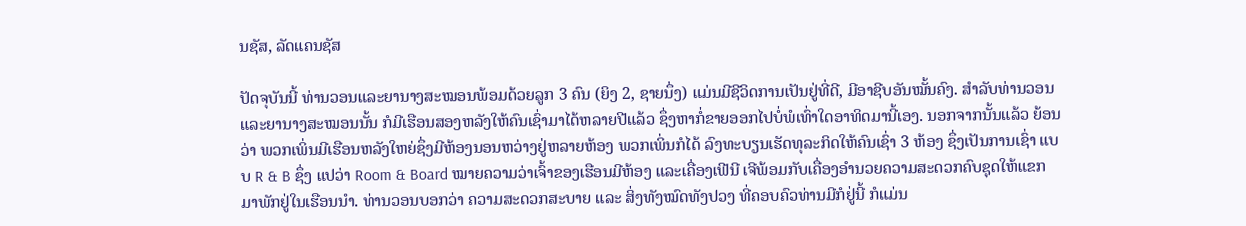ນຊັສ, ລັດແຄນຊັສ

ປັດຈຸບັນນີ້ ທ່ານວອນແລະຍານາງສະໝອນພ້ອມດ້ວຍລູກ 3 ຄົນ (ຍິງ 2, ຊາຍນຶ່ງ) ແມ່ນມີຊີວິດການເປັນຢູ່ທີ່ດີ, ມີອາຊີບອັນໝັ້ນຄົງ. ສໍາລັບທ່ານວອນ ແລະຍານາງສະໝອນນັ້ນ ກໍມີເຮືອນສອງຫລັງໃຫ້ຄົນເຊົ່າມາໄດ້ຫລາຍປີແລ້ວ ຊຶ່ງຫາກໍ່ຂາຍອອກໄປບໍ່ພໍເທົ່າໃດອາທິດມານີ້ເອງ. ນອກຈາກນັ້ນແລ້ວ ຍ້ອນວ່າ ພວກເພິ່ນມີເຮືອນຫລັງໃຫຍ່ຊຶ່ງມີຫ້ອງນອນຫວ່າງຢູ່ຫລາຍຫ້ອງ ພວກເພິ່ນກໍໄດ້ ລົງທະບຽນເຮັດທຸລະກິດໃຫ້ຄົນເຊົ່າ 3 ຫ້ອງ ຊຶ່ງເປັນການເຊົ່າ ແບບ R & B ຊຶ່ງ ແປວ່າ Room & Board ໝາຍຄວາມວ່າເຈົ້າຂອງເຮືອນມີຫ້ອງ ແລະເຄື່ອງເຟີນີ ເຈີພ້ອມກັບເຄື່ອງອໍານວຍຄວາມສະດວກຄົບຊຸດໃຫ້ແຂກມາພັກຢູ່ໃນເຮືອນນໍາ. ທ່ານວອນບອກວ່າ ຄວາມສະດວກສະບາຍ ແລະ ສິ່ງທັງໝົດທັງປວງ ທີ່ຄອບຄົວທ່ານມີກໍຢູ່ນີ້ ກໍແມ່ນ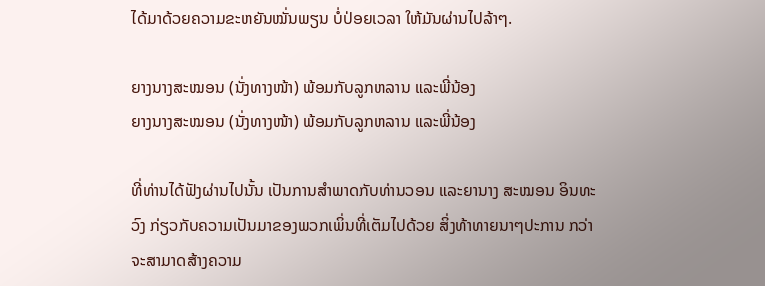ໄດ້ມາດ້ວຍຄວາມຂະຫຍັນໝັ່ນພຽນ ບໍ່ປ່ອຍເວລາ ໃຫ້ມັນຜ່ານໄປລ້າໆ.

ຍາງນາງສະໝອນ (ນັ່ງທາງໜ້າ) ພ້ອມກັບລູກຫລານ ແລະພີ່ນ້ອງ
ຍາງນາງສະໝອນ (ນັ່ງທາງໜ້າ) ພ້ອມກັບລູກຫລານ ແລະພີ່ນ້ອງ

ທີ່ທ່ານໄດ້ຟັງຜ່ານໄປນັ້ນ ເປັນການສຳພາດກັບທ່ານວອນ ແລະຍານາງ ສະໝອນ ອິນທະວົງ ກ່ຽວກັບຄວາມເປັນມາຂອງພວກເພິ່ນທີ່ເຕັມໄປດ້ວຍ ສິ່ງທ້າທາຍນາໆປະການ ກວ່າຈະສາມາດສ້າງຄວາມ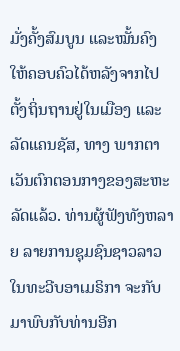ມັ່ງຄັ້ງສົມບູນ ແລະໝັ້ນຄົງໃຫ້ຄອບຄົວໄດ້ຫລັງຈາກໄປຕັ້ງຖິ່ນຖານຢູ່ໃນເມືອງ ແລະລັດແຄນຊັສ, ທາງ ພາກຕາເວັນຕົກຕອນກາງຂອງສະຫະລັດແລ້ວ. ທ່ານຜູ້ຟັງທັງຫລາຍ ລາຍການຊຸມຊົນຊາວລາວໃນທະວີບອາເມຣິກາ ຈະກັບມາພົບກັບທ່ານອີກ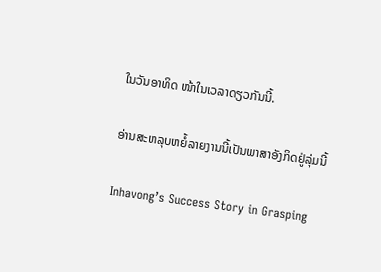ໃນວັນອາທິດ ໜ້າໃນເວລາດຽວກັນນີ້.

ອ່ານສະຫລຸບຫຍໍ້ລາຍງານນີ້ເປັນພາສາອັງກິດຢູ່ລຸ່ມນີ້

Inhavong’s Success Story in Grasping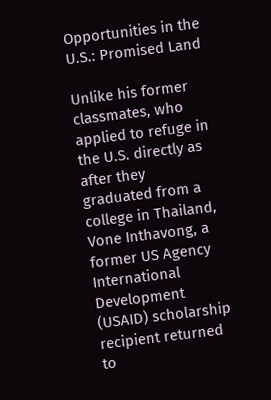Opportunities in the U.S.: Promised Land

Unlike his former classmates, who applied to refuge in the U.S. directly as after they graduated from a college in Thailand, Vone Inthavong, a former US Agency International Development (USAID) scholarship recipient returned to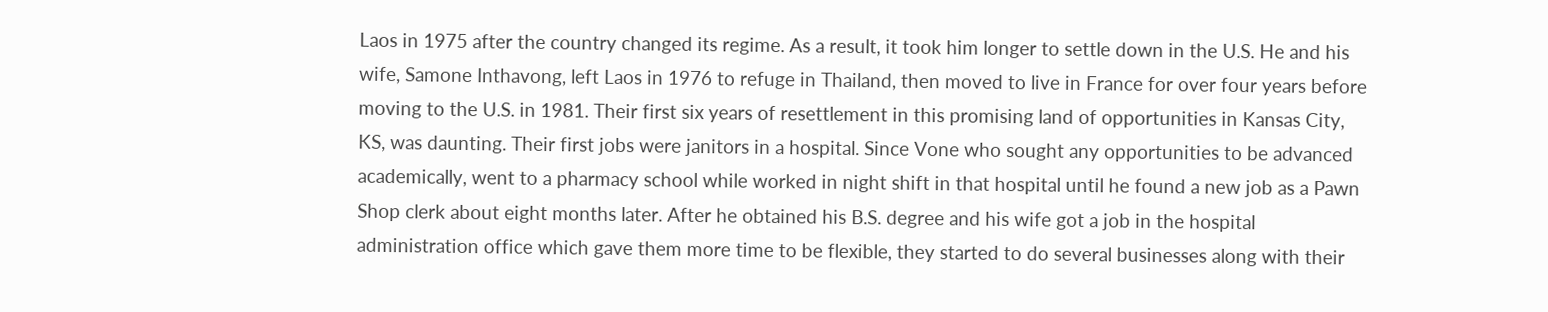Laos in 1975 after the country changed its regime. As a result, it took him longer to settle down in the U.S. He and his wife, Samone Inthavong, left Laos in 1976 to refuge in Thailand, then moved to live in France for over four years before moving to the U.S. in 1981. Their first six years of resettlement in this promising land of opportunities in Kansas City, KS, was daunting. Their first jobs were janitors in a hospital. Since Vone who sought any opportunities to be advanced academically, went to a pharmacy school while worked in night shift in that hospital until he found a new job as a Pawn Shop clerk about eight months later. After he obtained his B.S. degree and his wife got a job in the hospital administration office which gave them more time to be flexible, they started to do several businesses along with their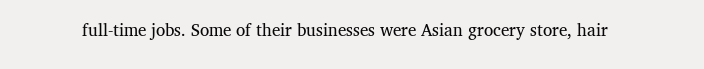full-time jobs. Some of their businesses were Asian grocery store, hair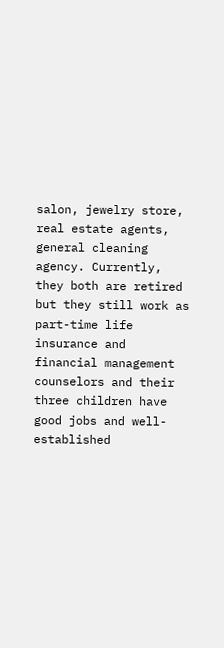salon, jewelry store, real estate agents, general cleaning agency. Currently, they both are retired but they still work as part-time life insurance and financial management counselors and their three children have good jobs and well-established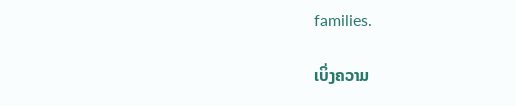families.

ເບິ່ງຄວາມ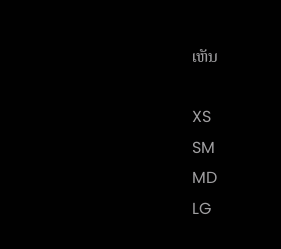ເຫັນ

XS
SM
MD
LG